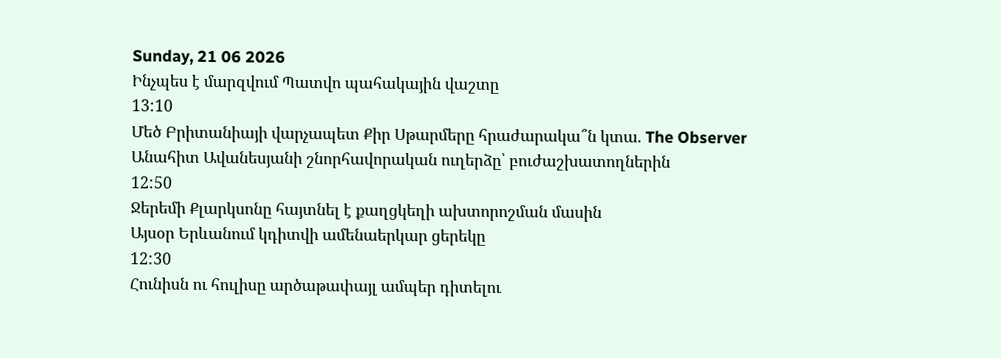Sunday, 21 06 2026
Ինչպես է մարզվում Պատվո պահակային վաշտը
13:10
Մեծ Բրիտանիայի վարչապետ Քիր Սթարմերը հրաժարակա՞ն կտա. The Observer
Անահիտ Ավանեսյանի շնորհավորական ուղերձը՝ բուժաշխատողներին
12:50
Ջերեմի Քլարկսոնը հայտնել է քաղցկեղի ախտորոշման մասին
Այսօր Երևանում կդիտվի ամենաերկար ցերեկը
12:30
Հունիսն ու հուլիսը արծաթափայլ ամպեր դիտելու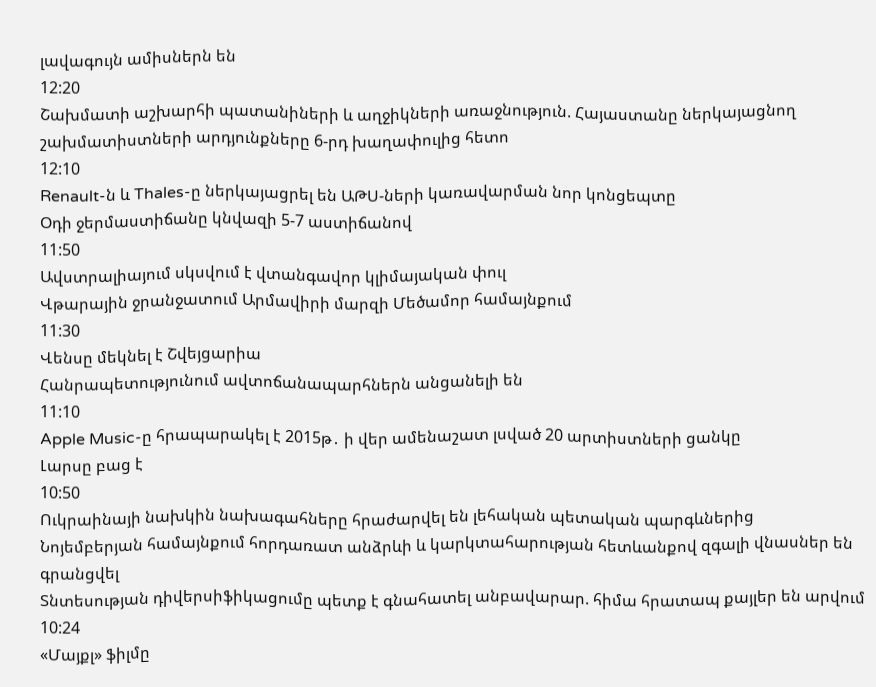լավագույն ամիսներն են
12:20
Շախմատի աշխարհի պատանիների և աղջիկների առաջնություն. Հայաստանը ներկայացնող շախմատիստների արդյունքները 6-րդ խաղափուլից հետո
12:10
Renault-ն և Thales-ը ներկայացրել են ԱԹՍ-ների կառավարման նոր կոնցեպտը
Օդի ջերմաստիճանը կնվազի 5-7 աստիճանով
11:50
Ավստրալիայում սկսվում է վտանգավոր կլիմայական փուլ
Վթարային ջրանջատում Արմավիրի մարզի Մեծամոր համայնքում
11:30
Վենսը մեկնել է Շվեյցարիա
Հանրապետությունում ավտոճանապարհներն անցանելի են
11:10
Apple Music-ը հրապարակել է 2015թ․ ի վեր ամենաշատ լսված 20 արտիստների ցանկը
Լարսը բաց է
10:50
Ուկրաինայի նախկին նախագահները հրաժարվել են լեհական պետական պարգևներից
Նոյեմբերյան համայնքում հորդառատ անձրևի և կարկտահարության հետևանքով զգալի վնասներ են գրանցվել
Տնտեսության դիվերսիֆիկացումը պետք է գնահատել անբավարար. հիմա հրատապ քայլեր են արվում
10:24
«Մայքլ» ֆիլմը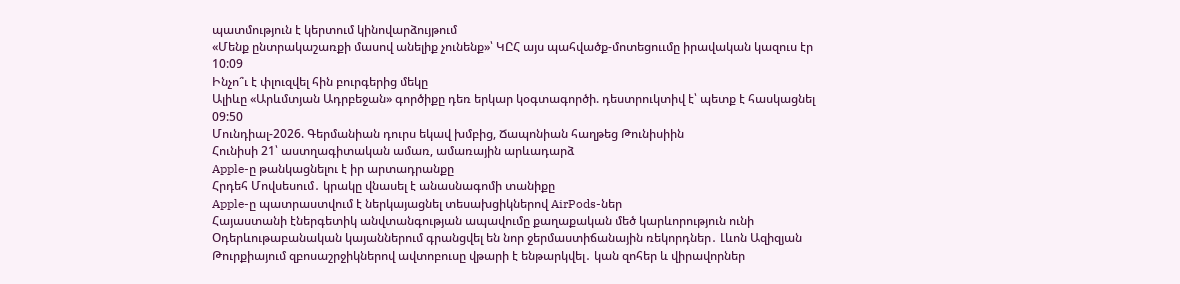պատմություն է կերտում կինովարձույթում
«Մենք ընտրակաշառքի մասով անելիք չունենք»՝ ԿԸՀ այս պահվածք-մոտեցոււմը իրավական կազուս էր
10:09
Ինչո՞ւ է փլուզվել հին բուրգերից մեկը
Ալիևը «Արևմտյան Ադրբեջան» գործիքը դեռ երկար կօգտագործի. դեստրուկտիվ է՝ պետք է հասկացնել
09:50
Մունդիալ-2026. Գերմանիան դուրս եկավ խմբից, Ճապոնիան հաղթեց Թունիսիին
Հունիսի 21՝ աստղագիտական ամառ, ամառային արևադարձ
Apple-ը թանկացնելու է իր արտադրանքը
Հրդեհ Մովսեսում․ կրակը վնասել է անասնագոմի տանիքը
Apple-ը պատրաստվում է ներկայացնել տեսախցիկներով AirPods-ներ
Հայաստանի էներգետիկ անվտանգության ապավումը քաղաքական մեծ կարևորություն ունի
Օդերևութաբանական կայաններում գրանցվել են նոր ջերմաստիճանային ռեկորդներ․ Լևոն Ազիզյան
Թուրքիայում զբոսաշրջիկներով ավտոբուսը վթարի է ենթարկվել․ կան զոհեր և վիրավորներ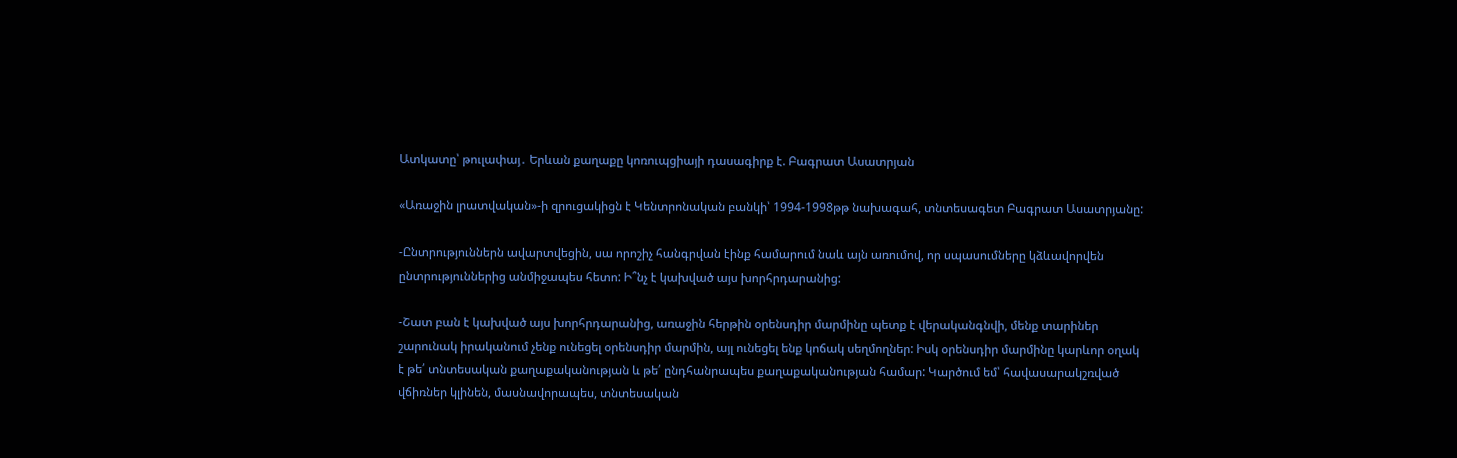Ատկատը՝ թուլափայ․ Երևան քաղաքը կոռուպցիայի դասագիրք է. Բագրատ Ասատրյան

«Առաջին լրատվական»-ի զրուցակիցն է Կենտրոնական բանկի՝ 1994-1998թթ նախագահ, տնտեսագետ Բագրատ Ասատրյանը:

-Ընտրություններն ավարտվեցին, սա որոշիչ հանգրվան էինք համարում նաև այն առումով, որ սպասումները կձևավորվեն ընտրություններից անմիջապես հետո: Ի՞նչ է կախված այս խորհրդարանից:

-Շատ բան է կախված այս խորհրդարանից, առաջին հերթին օրենսդիր մարմինը պետք է վերականգնվի, մենք տարիներ շարունակ իրականում չենք ունեցել օրենսդիր մարմին, այլ ունեցել ենք կոճակ սեղմողներ: Իսկ օրենսդիր մարմինը կարևոր օղակ է թե՛ տնտեսական քաղաքականության և թե՛ ընդհանրապես քաղաքականության համար: Կարծում եմ՝ հավասարակշռված վճիռներ կլինեն, մասնավորապես, տնտեսական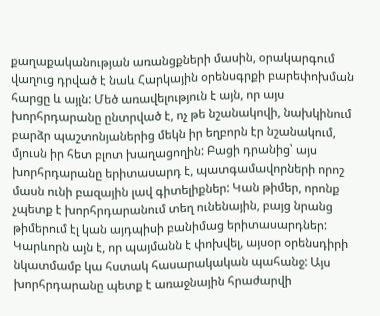քաղաքականության առանցքների մասին, օրակարգում վաղուց դրված է նաև Հարկային օրենսգրքի բարեփոխման հարցը և այլն: Մեծ առավելություն է այն, որ այս խորհրդարանը ընտրված է, ոչ թե նշանակովի, նախկինում բարձր պաշտոնյաներից մեկն իր եղբորն էր նշանակում, մյուսն իր հետ բլոտ խաղացողին: Բացի դրանից՝ այս խորհրդարանը երիտասարդ է, պատգամավորների որոշ մասն ունի բազային լավ գիտելիքներ: Կան թիմեր, որոնք չպետք է խորհրդարանում տեղ ունենային, բայց նրանց թիմերում էլ կան այդպիսի բանիմաց երիտասարդներ: Կարևորն այն է, որ պայմանն է փոխվել, այսօր օրենսդիրի նկատմամբ կա հստակ հասարակական պահանջ: Այս խորհրդարանը պետք է առաջնային հրաժարվի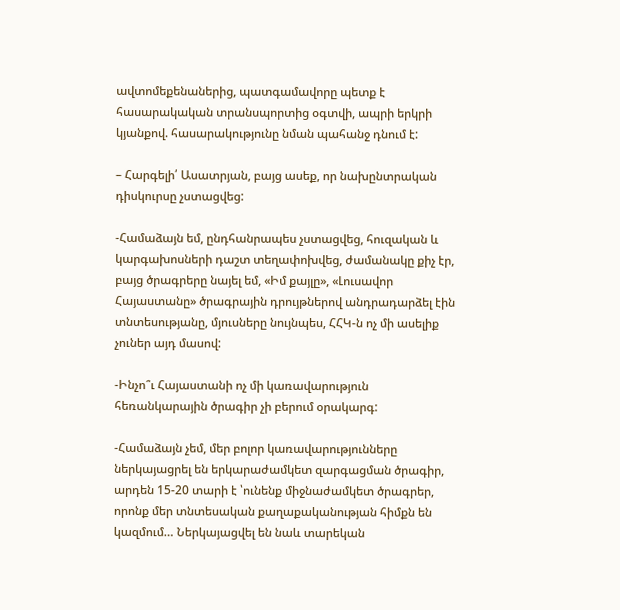ավտոմեքենաներից, պատգամավորը պետք է հասարակական տրանսպորտից օգտվի, ապրի երկրի կյանքով. հասարակությունը նման պահանջ դնում է:

– Հարգելի՛ Ասատրյան, բայց ասեք, որ նախընտրական դիսկուրսը չստացվեց:

-Համաձայն եմ, ընդհանրապես չստացվեց, հուզական և կարգախոսների դաշտ տեղափոխվեց, ժամանակը քիչ էր, բայց ծրագրերը նայել եմ, «Իմ քայլը», «Լուսավոր Հայաստանը» ծրագրային դրույթներով անդրադարձել էին տնտեսությանը, մյուսները նույնպես, ՀՀԿ-ն ոչ մի ասելիք չուներ այդ մասով:

-Ինչո՞ւ Հայաստանի ոչ մի կառավարություն հեռանկարային ծրագիր չի բերում օրակարգ:

-Համաձայն չեմ, մեր բոլոր կառավարությունները ներկայացրել են երկարաժամկետ զարգացման ծրագիր, արդեն 15-20 տարի է ՝ունենք միջնաժամկետ ծրագրեր, որոնք մեր տնտեսական քաղաքականության հիմքն են կազմում… Ներկայացվել են նաև տարեկան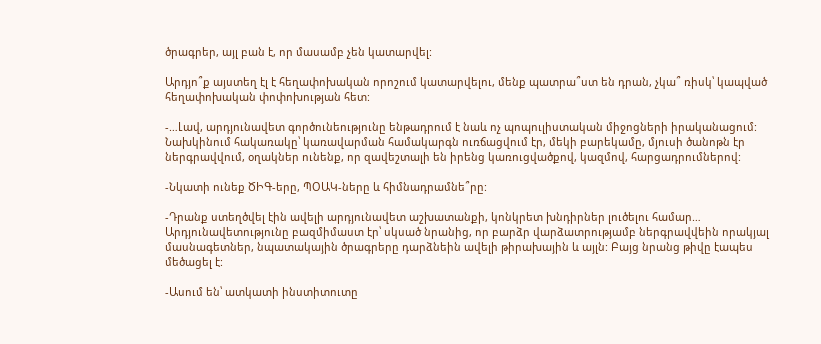ծրագրեր, այլ բան է, որ մասամբ չեն կատարվել:

Արդյո՞ք այստեղ էլ է հեղափոխական որոշում կատարվելու, մենք պատրա՞ստ են դրան, չկա՞ ռիսկ՝ կապված հեղափոխական փոփոխության հետ:

-…Լավ, արդյունավետ գործունեությունը ենթադրում է նաև ոչ պոպուլիստական միջոցների իրականացում: Նախկինում հակառակը՝ կառավարման համակարգն ուռճացվում էր, մեկի բարեկամը, մյուսի ծանոթն էր ներգրավվում, օղակներ ունենք, որ զավեշտալի են իրենց կառուցվածքով, կազմով, հարցադրումներով:

-Նկատի ունեք ԾԻԳ-երը, ՊՕԱԿ-ները և հիմնադրամնե՞րը:

-Դրանք ստեղծվել էին ավելի արդյունավետ աշխատանքի, կոնկրետ խնդիրներ լուծելու համար… Արդյունավետությունը բազմիմաստ էր՝ սկսած նրանից, որ բարձր վարձատրությամբ ներգրավվեին որակյալ մասնագետներ, նպատակային ծրագրերը դարձնեին ավելի թիրախային և այլն: Բայց նրանց թիվը էապես մեծացել է:

-Ասում են՝ ատկատի ինստիտուտը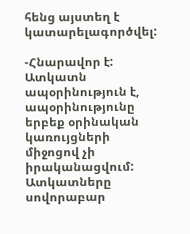հենց այստեղ է կատարելագործվել:

-Հնարավոր է: Ատկատն ապօրինություն է, ապօրինությունը երբեք օրինական կառույցների միջոցով չի իրականացվում: Ատկատները սովորաբար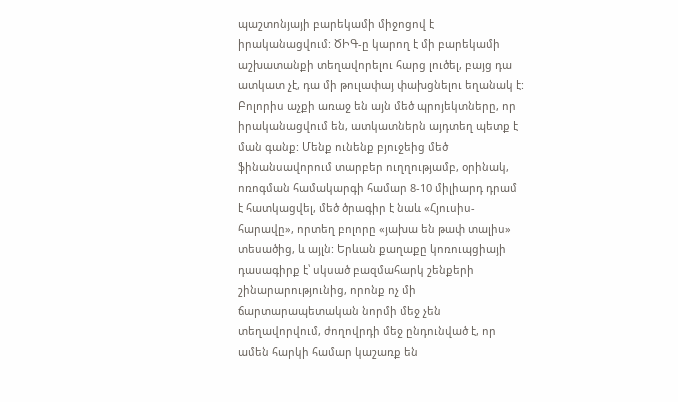պաշտոնյայի բարեկամի միջոցով է իրականացվում: ԾԻԳ-ը կարող է մի բարեկամի աշխատանքի տեղավորելու հարց լուծել, բայց դա ատկատ չէ, դա մի թուլափայ փախցնելու եղանակ է: Բոլորիս աչքի առաջ են այն մեծ պրոյեկտները, որ իրականացվում են, ատկատներն այդտեղ պետք է ման գանք: Մենք ունենք բյուջեից մեծ ֆինանսավորում տարբեր ուղղությամբ, օրինակ, ոռոգման համակարգի համար 8-10 միլիարդ դրամ է հատկացվել, մեծ ծրագիր է նաև «Հյուսիս-հարավը», որտեղ բոլորը «յախա են թափ տալիս» տեսածից, և այլն: Երևան քաղաքը կոռուպցիայի դասագիրք է՝ սկսած բազմահարկ շենքերի շինարարությունից, որոնք ոչ մի ճարտարապետական նորմի մեջ չեն տեղավորվում, ժողովրդի մեջ ընդունված է, որ ամեն հարկի համար կաշառք են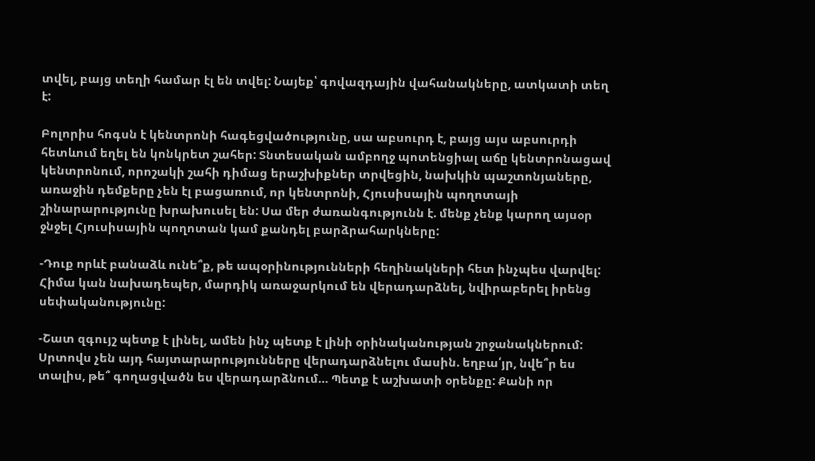տվել, բայց տեղի համար էլ են տվել: Նայեք՝ գովազդային վահանակները, ատկատի տեղ է:

Բոլորիս հոգսն է կենտրոնի հագեցվածությունը, սա աբսուրդ է, բայց այս աբսուրդի հետևում եղել են կոնկրետ շահեր: Տնտեսական ամբողջ պոտենցիալ աճը կենտրոնացավ կենտրոնում, որոշակի շահի դիմաց երաշխիքներ տրվեցին, նախկին պաշտոնյաները, առաջին դեմքերը չեն էլ բացառում, որ կենտրոնի, Հյուսիսային պողոտայի շինարարությունը խրախուսել են: Սա մեր ժառանգությունն է. մենք չենք կարող այսօր ջնջել Հյուսիսային պողոտան կամ քանդել բարձրահարկները:

-Դուք որևէ բանաձև ունե՞ք, թե ապօրինությունների հեղինակների հետ ինչպես վարվել: Հիմա կան նախադեպեր, մարդիկ առաջարկում են վերադարձնել, նվիրաբերել իրենց սեփականությունը:

-Շատ զգույշ պետք է լինել, ամեն ինչ պետք է լինի օրինականության շրջանակներում: Սրտովս չեն այդ հայտարարությունները վերադարձնելու մասին. եղբա՛յր, նվե՞ր ես տալիս, թե՞ գողացվածն ես վերադարձնում… Պետք է աշխատի օրենքը: Քանի որ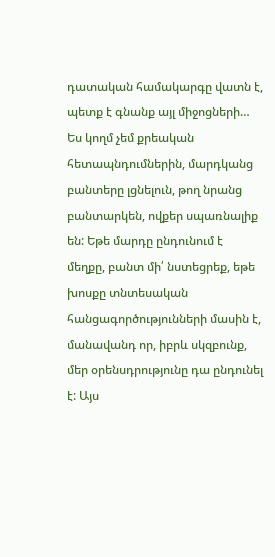դատական համակարգը վատն է, պետք է գնանք այլ միջոցների… Ես կողմ չեմ քրեական հետապնդումներին, մարդկանց բանտերը լցնելուն, թող նրանց բանտարկեն, ովքեր սպառնալիք են: Եթե մարդը ընդունում է մեղքը, բանտ մի՛ նստեցրեք, եթե խոսքը տնտեսական հանցագործությունների մասին է, մանավանդ որ, իբրև սկզբունք, մեր օրենսդրությունը դա ընդունել է: Այս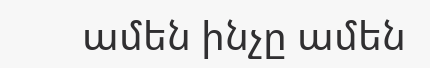ամեն ինչը ամեն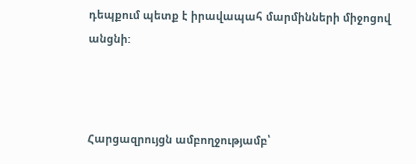դեպքում պետք է իրավապահ մարմինների միջոցով անցնի:



Հարցազրույցն ամբողջությամբ՝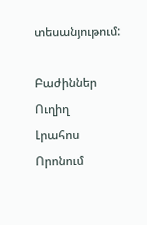տեսանյութում:

Բաժիններ
Ուղիղ
Լրահոս
Որոնում